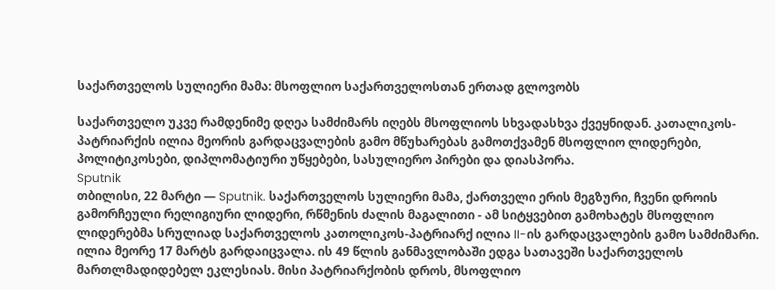საქართველოს სულიერი მამა: მსოფლიო საქართველოსთან ერთად გლოვობს

საქართველო უკვე რამდენიმე დღეა სამძიმარს იღებს მსოფლიოს სხვადასხვა ქვეყნიდან. კათალიკოს-პატრიარქის ილია მეორის გარდაცვალების გამო მწუხარებას გამოთქვამენ მსოფლიო ლიდერები, პოლიტიკოსები, დიპლომატიური უწყებები, სასულიერო პირები და დიასპორა.
Sputnik
თბილისი, 22 მარტი — Sputnik. საქართველოს სულიერი მამა, ქართველი ერის მეგზური, ჩვენი დროის გამორჩეული რელიგიური ლიდერი, რწმენის ძალის მაგალითი - ამ სიტყვებით გამოხატეს მსოფლიო ლიდერებმა სრულიად საქართველოს კათოლიკოს-პატრიარქ ილია II-ის გარდაცვალების გამო სამძიმარი.
ილია მეორე 17 მარტს გარდაიცვალა. ის 49 წლის განმავლობაში ედგა სათავეში საქართველოს მართლმადიდებელ ეკლესიას. მისი პატრიარქობის დროს, მსოფლიო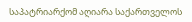საპატრიარქომ აღიარა საქართველოს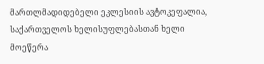მართლმადიდებელი ეკლესიის ავტოკეფალია, საქართველოს ხელისუფლებასთან ხელი მოეწერა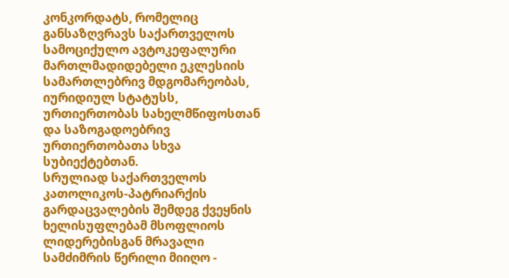კონკორდატს, რომელიც განსაზღვრავს საქართველოს სამოციქულო ავტოკეფალური მართლმადიდებელი ეკლესიის სამართლებრივ მდგომარეობას, იურიდიულ სტატუსს, ურთიერთობას სახელმწიფოსთან და საზოგადოებრივ ურთიერთობათა სხვა სუბიექტებთან.
სრულიად საქართველოს კათოლიკოს-პატრიარქის გარდაცვალების შემდეგ ქვეყნის ხელისუფლებამ მსოფლიოს ლიდერებისგან მრავალი სამძიმრის წერილი მიიღო -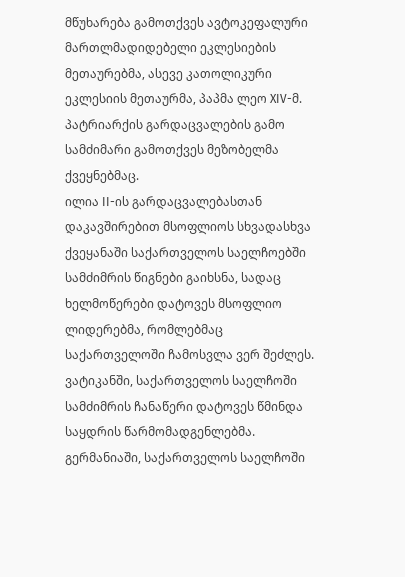მწუხარება გამოთქვეს ავტოკეფალური მართლმადიდებელი ეკლესიების მეთაურებმა, ასევე კათოლიკური ეკლესიის მეთაურმა, პაპმა ლეო XIV-მ.
პატრიარქის გარდაცვალების გამო სამძიმარი გამოთქვეს მეზობელმა ქვეყნებმაც.
ილია II-ის გარდაცვალებასთან დაკავშირებით მსოფლიოს სხვადასხვა ქვეყანაში საქართველოს საელჩოებში სამძიმრის წიგნები გაიხსნა, სადაც ხელმოწერები დატოვეს მსოფლიო ლიდერებმა, რომლებმაც საქართველოში ჩამოსვლა ვერ შეძლეს.
ვატიკანში, საქართველოს საელჩოში სამძიმრის ჩანაწერი დატოვეს წმინდა საყდრის წარმომადგენლებმა.
გერმანიაში, საქართველოს საელჩოში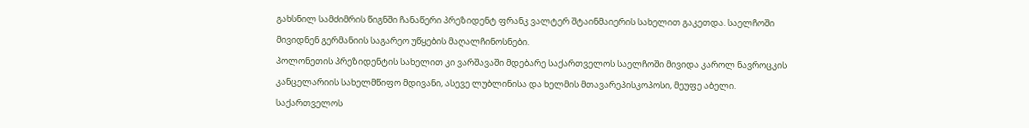გახსნილ სამძიმრის წიგნში ჩანაწერი პრეზიდენტ ფრანკ ვალტერ შტაინმაიერის სახელით გაკეთდა. საელჩოში მივიდნენ გერმანიის საგარეო უწყების მაღალჩინოსნები.
პოლონეთის პრეზიდენტის სახელით კი ვარშავაში მდებარე საქართველოს საელჩოში მივიდა კაროლ ნავროცკის კანცელარიის სახელმწიფო მდივანი, ასევე ლუბლინისა და ხელმის მთავარეპისკოპოსი, მეუფე აბელი. საქართველოს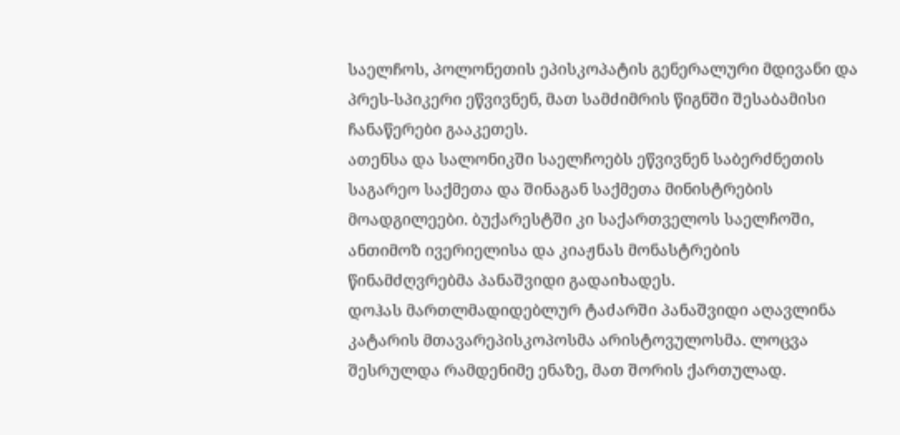საელჩოს, პოლონეთის ეპისკოპატის გენერალური მდივანი და პრეს-სპიკერი ეწვივნენ, მათ სამძიმრის წიგნში შესაბამისი ჩანაწერები გააკეთეს.
ათენსა და სალონიკში საელჩოებს ეწვივნენ საბერძნეთის საგარეო საქმეთა და შინაგან საქმეთა მინისტრების მოადგილეები. ბუქარესტში კი საქართველოს საელჩოში, ანთიმოზ ივერიელისა და კიაჟნას მონასტრების წინამძღვრებმა პანაშვიდი გადაიხადეს.
დოჰას მართლმადიდებლურ ტაძარში პანაშვიდი აღავლინა კატარის მთავარეპისკოპოსმა არისტოვულოსმა. ლოცვა შესრულდა რამდენიმე ენაზე, მათ შორის ქართულად.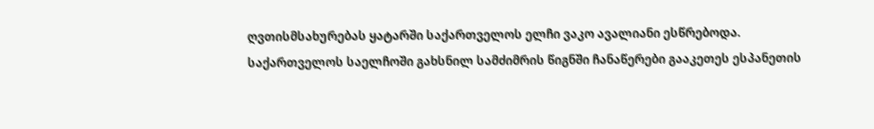ღვთისმსახურებას ყატარში საქართველოს ელჩი ვაკო ავალიანი ესწრებოდა. საქართველოს საელჩოში გახსნილ სამძიმრის წიგნში ჩანაწერები გააკეთეს ესპანეთის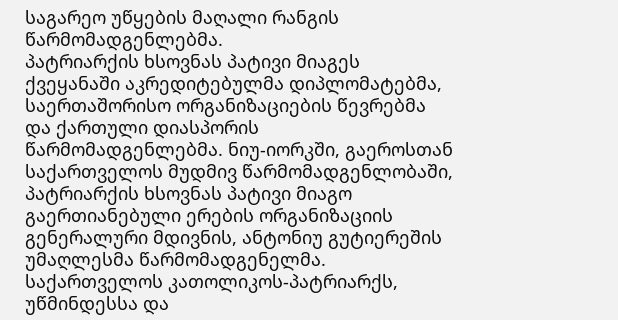საგარეო უწყების მაღალი რანგის წარმომადგენლებმა.
პატრიარქის ხსოვნას პატივი მიაგეს ქვეყანაში აკრედიტებულმა დიპლომატებმა, საერთაშორისო ორგანიზაციების წევრებმა და ქართული დიასპორის წარმომადგენლებმა. ნიუ-იორკში, გაეროსთან საქართველოს მუდმივ წარმომადგენლობაში, პატრიარქის ხსოვნას პატივი მიაგო გაერთიანებული ერების ორგანიზაციის გენერალური მდივნის, ანტონიუ გუტიერეშის უმაღლესმა წარმომადგენელმა.
საქართველოს კათოლიკოს-პატრიარქს, უწმინდესსა და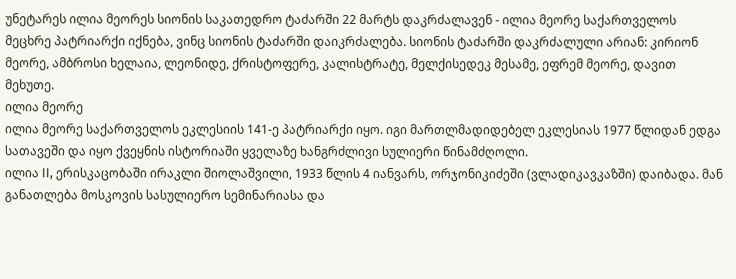უნეტარეს ილია მეორეს სიონის საკათედრო ტაძარში 22 მარტს დაკრძალავენ - ილია მეორე საქართველოს მეცხრე პატრიარქი იქნება, ვინც სიონის ტაძარში დაიკრძალება. სიონის ტაძარში დაკრძალული არიან: კირიონ მეორე, ამბროსი ხელაია, ლეონიდე, ქრისტოფერე, კალისტრატე, მელქისედეკ მესამე, ეფრემ მეორე, დავით მეხუთე.
ილია მეორე
ილია მეორე საქართველოს ეკლესიის 141-ე პატრიარქი იყო. იგი მართლმადიდებელ ეკლესიას 1977 წლიდან ედგა სათავეში და იყო ქვეყნის ისტორიაში ყველაზე ხანგრძლივი სულიერი წინამძღოლი.
ილია II, ერისკაცობაში ირაკლი შიოლაშვილი, 1933 წლის 4 იანვარს, ორჯონიკიძეში (ვლადიკავკაზში) დაიბადა. მან განათლება მოსკოვის სასულიერო სემინარიასა და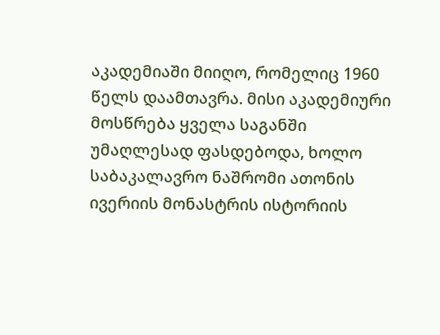აკადემიაში მიიღო, რომელიც 1960 წელს დაამთავრა. მისი აკადემიური მოსწრება ყველა საგანში უმაღლესად ფასდებოდა, ხოლო საბაკალავრო ნაშრომი ათონის ივერიის მონასტრის ისტორიის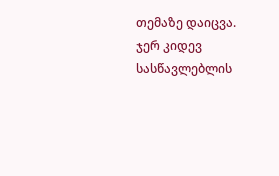თემაზე დაიცვა. ჯერ კიდევ სასწავლებლის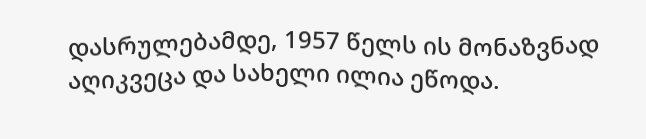დასრულებამდე, 1957 წელს ის მონაზვნად აღიკვეცა და სახელი ილია ეწოდა.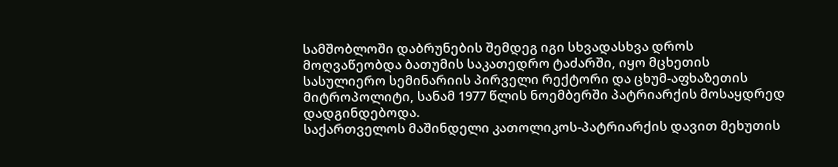სამშობლოში დაბრუნების შემდეგ იგი სხვადასხვა დროს მოღვაწეობდა ბათუმის საკათედრო ტაძარში, იყო მცხეთის სასულიერო სემინარიის პირველი რექტორი და ცხუმ-აფხაზეთის მიტროპოლიტი, სანამ 1977 წლის ნოემბერში პატრიარქის მოსაყდრედ დადგინდებოდა.
საქართველოს მაშინდელი კათოლიკოს-პატრიარქის დავით მეხუთის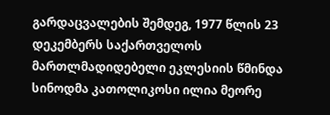გარდაცვალების შემდეგ, 1977 წლის 23 დეკემბერს საქართველოს მართლმადიდებელი ეკლესიის წმინდა სინოდმა კათოლიკოსი ილია მეორე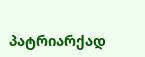პატრიარქად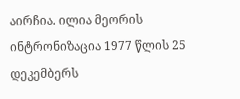აირჩია. ილია მეორის ინტრონიზაცია 1977 წლის 25 დეკემბერს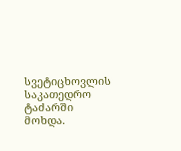სვეტიცხოვლის საკათედრო ტაძარში მოხდა.